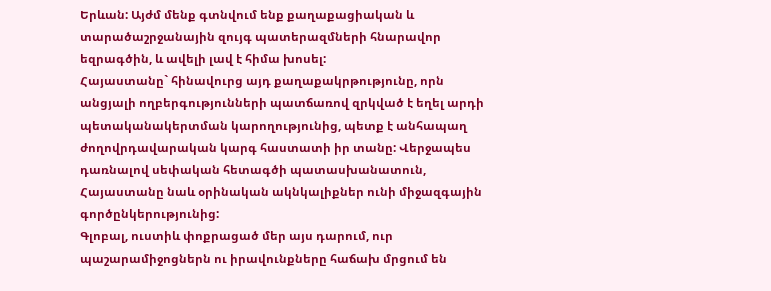Երևան: Այժմ մենք գտնվում ենք քաղաքացիական և տարածաշրջանային զույգ պատերազմների հնարավոր եզրագծին, և ավելի լավ է հիմա խոսել:
Հայաստանը` հինավուրց այդ քաղաքակրթությունը, որն անցյալի ողբերգությունների պատճառով զրկված է եղել արդի պետականակերտման կարողությունից, պետք է անհապաղ ժողովրդավարական կարգ հաստատի իր տանը: Վերջապես դառնալով սեփական հետագծի պատասխանատուն, Հայաստանը նաև օրինական ակնկալիքներ ունի միջազգային գործընկերությունից:
Գլոբալ, ուստիև փոքրացած մեր այս դարում, ուր պաշարամիջոցներն ու իրավունքները հաճախ մրցում են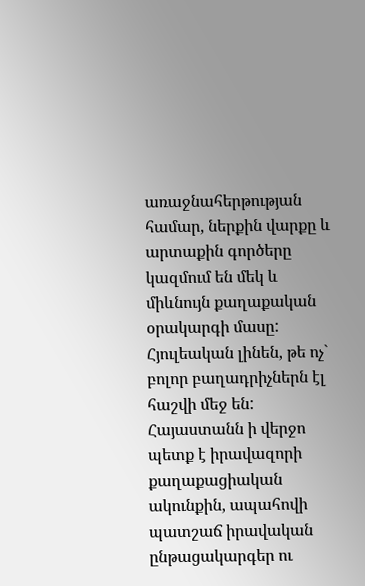առաջնահերթության համար, ներքին վարքը և արտաքին գործերը կազմում են մեկ և միևնույն քաղաքական օրակարգի մասը: Հյուլեական լինեն, թե ոչ` բոլոր բաղադրիչներն էլ հաշվի մեջ են:
Հայաստանն ի վերջո պետք է իրավազորի քաղաքացիական ակունքին, ապահովի պատշաճ իրավական ընթացակարգեր ու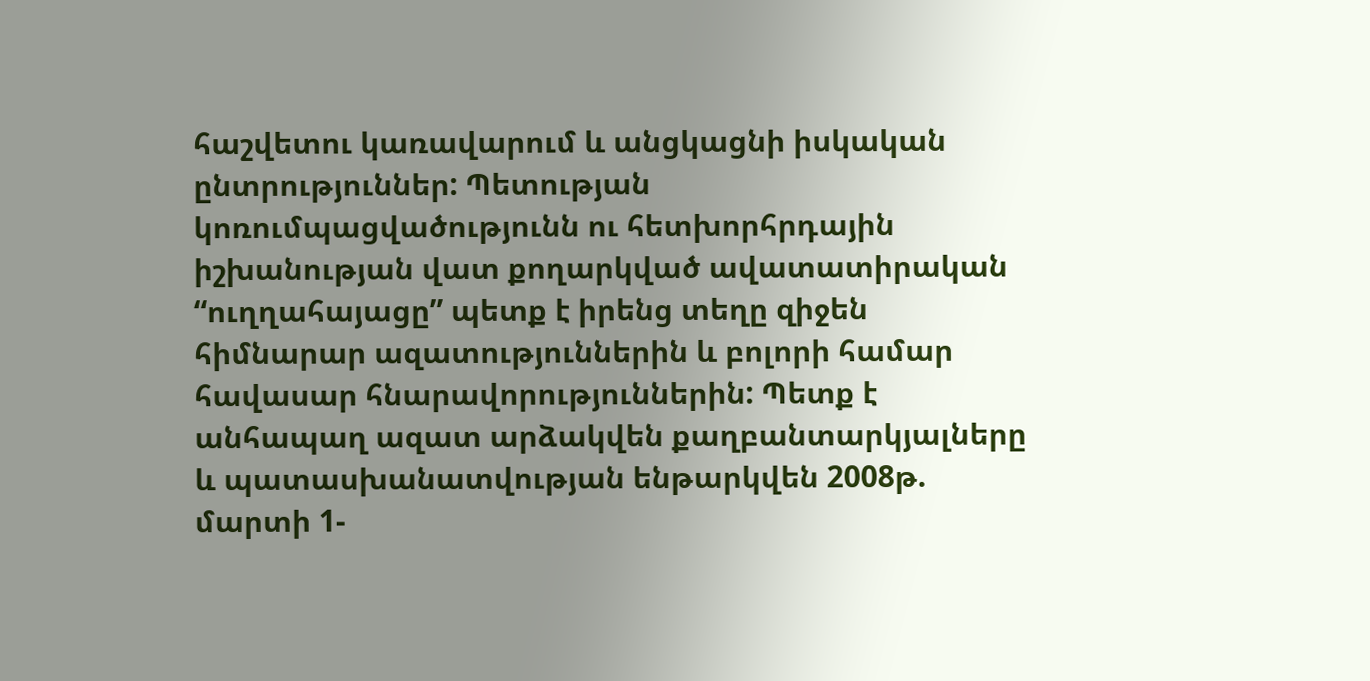հաշվետու կառավարում և անցկացնի իսկական ընտրություններ: Պետության կոռումպացվածությունն ու հետխորհրդային իշխանության վատ քողարկված ավատատիրական “ուղղահայացը” պետք է իրենց տեղը զիջեն հիմնարար ազատություններին և բոլորի համար հավասար հնարավորություններին: Պետք է անհապաղ ազատ արձակվեն քաղբանտարկյալները և պատասխանատվության ենթարկվեն 2008թ. մարտի 1-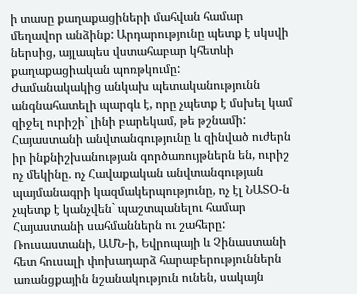ի տասը քաղաքացիների մահվան համար մեղավոր անձինք: Արդարությունը պետք է սկսվի ներսից, այլապես վստահաբար կհետևի քաղաքացիական պոռթկումը:
Ժամանակակից անկախ պետականությունն անգնահատելի պարգև է, որը չպետք է մսխել կամ զիջել ուրիշի` լինի բարեկամ, թե թշնամի: Հայաստանի անվտանգությունը և զինված ուժերն իր ինքնիշխանության գործառույթներն են, ուրիշ ոչ մեկինը. ոչ Հավաքական անվտանգության պայմանագրի կազմակերպությունը, ոչ էլ ՆԱՏՕ-ն չպետք է կանչվեն` պաշտպանելու համար Հայաստանի սահմաններն ու շահերը: Ռուսաստանի, ԱՄՆ-ի, Եվրոպայի և Չինաստանի հետ հուսալի փոխադարձ հարաբերություններն առանցքային նշանակություն ունեն, սակայն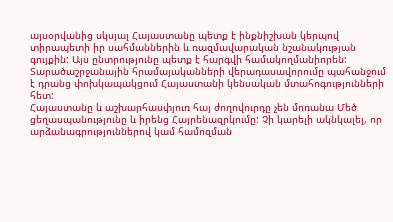այսօրվանից սկսյալ Հայաստանը պետք է ինքնիշխան կերպով տիրապետի իր սահմաններին և ռազմավարական նշանակության գույքին: Այս ընտրությունը պետք է հարգվի համակողմանիորեն:
Տարածաշրջանային հրամայականների վերադասավորումը պահանջում է դրանց փոխկապակցում Հայաստանի կենսական մտահոգությունների հետ:
Հայաստանը և աշխարհասփյուռ հայ ժողովուրդը չեն մոռանա Մեծ ցեղասպանությունը և իրենց Հայրենազրկումը: Չի կարելի ակնկալել, որ արձանագրություններով կամ համոզման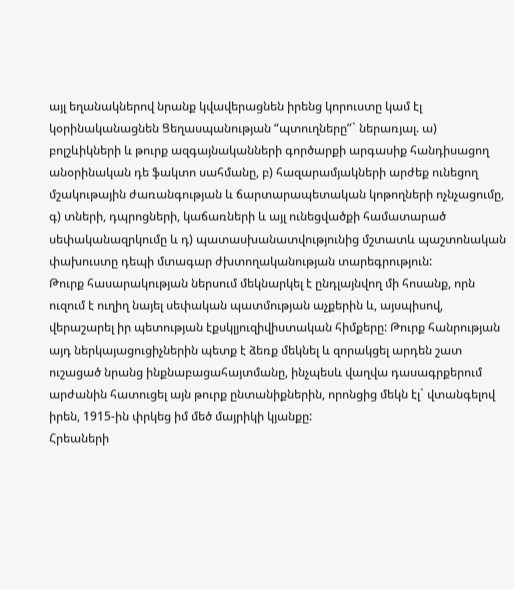այլ եղանակներով նրանք կվավերացնեն իրենց կորուստը կամ էլ կօրինականացնեն Ցեղասպանության “պտուղները”` ներառյալ. ա) բոլշևիկների և թուրք ազգայնականների գործարքի արգասիք հանդիսացող անօրինական դե ֆակտո սահմանը, բ) հազարամյակների արժեք ունեցող մշակութային ժառանգության և ճարտարապետական կոթողների ոչնչացումը, գ) տների, դպրոցների, կաճառների և այլ ունեցվածքի համատարած սեփականազրկումը և դ) պատասխանատվությունից մշտատև պաշտոնական փախուստը դեպի մտագար ժխտողականության տարեգրություն:
Թուրք հասարակության ներսում մեկնարկել է ընդլայնվող մի հոսանք, որն ուզում է ուղիղ նայել սեփական պատմության աչքերին և, այսպիսով, վերաշարել իր պետության էքսկլյուզիվիստական հիմքերը: Թուրք հանրության այդ ներկայացուցիչներին պետք է ձեռք մեկնել և զորակցել արդեն շատ ուշացած նրանց ինքնաբացահայտմանը, ինչպեսև վաղվա դասագրքերում արժանին հատուցել այն թուրք ընտանիքներին, որոնցից մեկն էլ` վտանգելով իրեն, 1915-ին փրկեց իմ մեծ մայրիկի կյանքը:
Հրեաների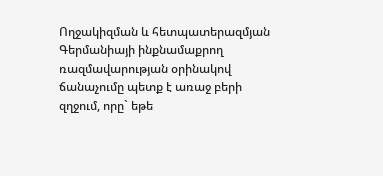Ողջակիզման և հետպատերազմյան Գերմանիայի ինքնամաքրող ռազմավարության օրինակով ճանաչումը պետք է առաջ բերի զղջում, որը` եթե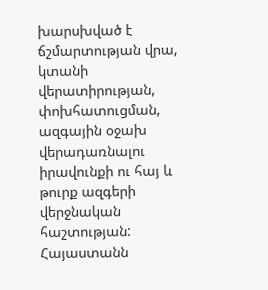խարսխված է ճշմարտության վրա, կտանի վերատիրության, փոխհատուցման, ազգային օջախ վերադառնալու իրավունքի ու հայ և թուրք ազգերի վերջնական հաշտության:
Հայաստանն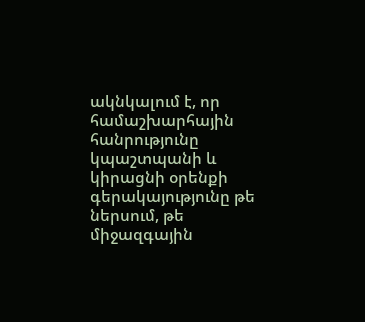ակնկալում է, որ համաշխարհային հանրությունը կպաշտպանի և կիրացնի օրենքի գերակայությունը թե ներսում, թե միջազգային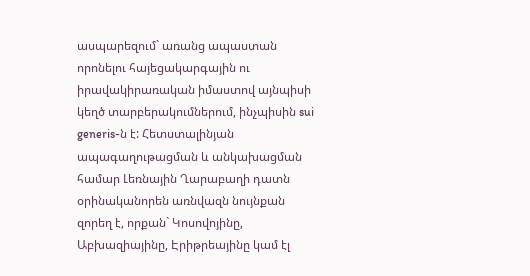ասպարեզում` առանց ապաստան որոնելու հայեցակարգային ու իրավակիրառական իմաստով այնպիսի կեղծ տարբերակումներում, ինչպիսին sui generis-ն է: Հետստալինյան ապագաղութացման և անկախացման համար Լեռնային Ղարաբաղի դատն օրինականորեն առնվազն նույնքան զորեղ է, որքան` Կոսովոյինը, Աբխազիայինը, Էրիթրեայինը կամ էլ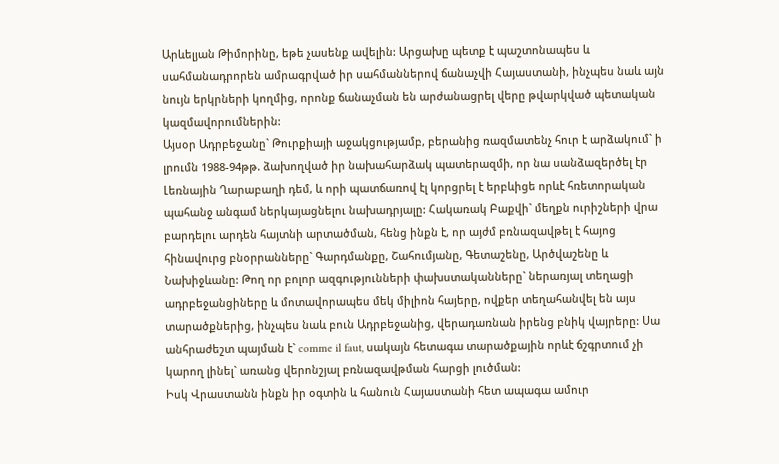Արևելյան Թիմորինը, եթե չասենք ավելին: Արցախը պետք է պաշտոնապես և սահմանադրորեն ամրագրված իր սահմաններով ճանաչվի Հայաստանի, ինչպես նաև այն նույն երկրների կողմից, որոնք ճանաչման են արժանացրել վերը թվարկված պետական կազմավորումներին:
Այսօր Ադրբեջանը` Թուրքիայի աջակցությամբ, բերանից ռազմատենչ հուր է արձակում` ի լրումն 1988-94թթ. ձախողված իր նախահարձակ պատերազմի, որ նա սանձազերծել էր Լեռնային Ղարաբաղի դեմ, և որի պատճառով էլ կորցրել է երբևիցե որևէ հռետորական պահանջ անգամ ներկայացնելու նախադրյալը: Հակառակ Բաքվի` մեղքն ուրիշների վրա բարդելու արդեն հայտնի արտածման, հենց ինքն է, որ այժմ բռնազավթել է հայոց հինավուրց բնօրրանները` Գարդմանքը, Շահումյանը, Գետաշենը, Արծվաշենը և Նախիջևանը: Թող որ բոլոր ազգությունների փախստականները` ներառյալ տեղացի ադրբեջանցիները և մոտավորապես մեկ միլիոն հայերը, ովքեր տեղահանվել են այս տարածքներից, ինչպես նաև բուն Ադրբեջանից, վերադառնան իրենց բնիկ վայրերը: Սա անհրաժեշտ պայման է` comme il faut, սակայն հետագա տարածքային որևէ ճշգրտում չի կարող լինել` առանց վերոնշյալ բռնազավթման հարցի լուծման:
Իսկ Վրաստանն ինքն իր օգտին և հանուն Հայաստանի հետ ապագա ամուր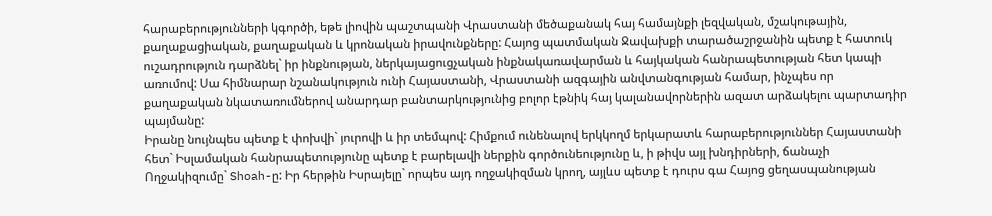հարաբերությունների կգործի, եթե լիովին պաշտպանի Վրաստանի մեծաքանակ հայ համայնքի լեզվական, մշակութային, քաղաքացիական, քաղաքական և կրոնական իրավունքները: Հայոց պատմական Ջավախքի տարածաշրջանին պետք է հատուկ ուշադրություն դարձնել` իր ինքնության, ներկայացուցչական ինքնակառավարման և հայկական հանրապետության հետ կապի առումով: Սա հիմնարար նշանակություն ունի Հայաստանի, Վրաստանի ազգային անվտանգության համար, ինչպես որ քաղաքական նկատառումներով անարդար բանտարկությունից բոլոր էթնիկ հայ կալանավորներին ազատ արձակելու պարտադիր պայմանը:
Իրանը նույնպես պետք է փոխվի` յուրովի և իր տեմպով: Հիմքում ունենալով երկկողմ երկարատև հարաբերություններ Հայաստանի հետ` Իսլամական հանրապետությունը պետք է բարելավի ներքին գործունեությունը և, ի թիվս այլ խնդիրների, ճանաչի Ողջակիզումը` Shoah-ը: Իր հերթին Իսրայելը` որպես այդ ողջակիզման կրող, այլևս պետք է դուրս գա Հայոց ցեղասպանության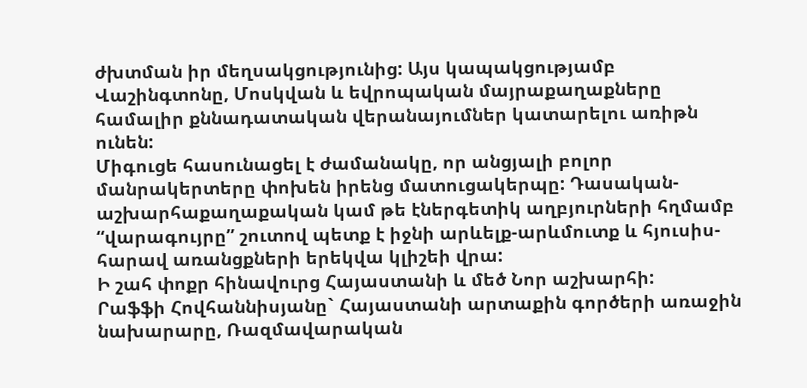ժխտման իր մեղսակցությունից: Այս կապակցությամբ Վաշինգտոնը, Մոսկվան և եվրոպական մայրաքաղաքները համալիր քննադատական վերանայումներ կատարելու առիթն ունեն:
Միգուցե հասունացել է ժամանակը, որ անցյալի բոլոր մանրակերտերը փոխեն իրենց մատուցակերպը: Դասական-աշխարհաքաղաքական կամ թե էներգետիկ աղբյուրների հղմամբ “վարագույրը” շուտով պետք է իջնի արևելք-արևմուտք և հյուսիս-հարավ առանցքների երեկվա կլիշեի վրա:
Ի շահ փոքր հինավուրց Հայաստանի և մեծ Նոր աշխարհի:
Րաֆֆի Հովհաննիսյանը` Հայաստանի արտաքին գործերի առաջին նախարարը, Ռազմավարական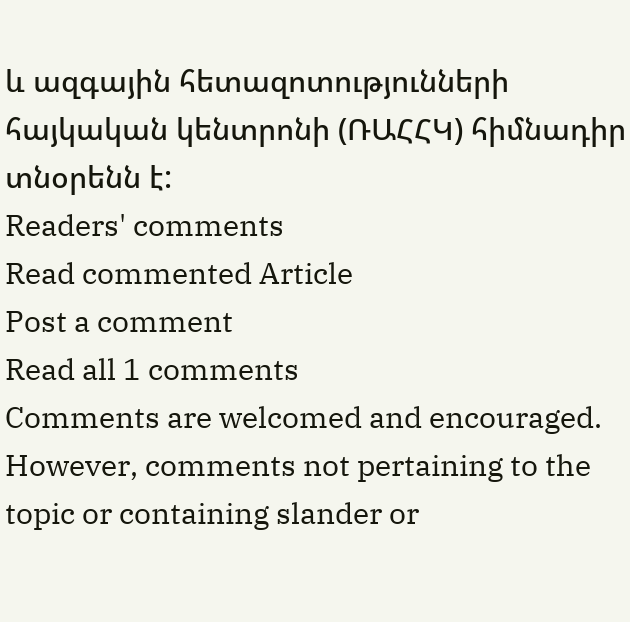և ազգային հետազոտությունների հայկական կենտրոնի (ՌԱՀՀԿ) հիմնադիր տնօրենն է:
Readers' comments
Read commented Article
Post a comment
Read all 1 comments
Comments are welcomed and encouraged. However, comments not pertaining to the topic or containing slander or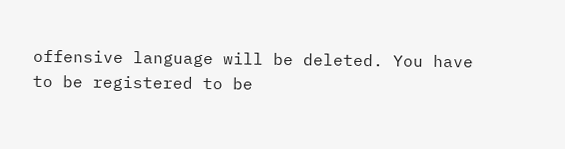offensive language will be deleted. You have to be registered to be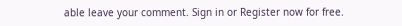able leave your comment. Sign in or Register now for free.